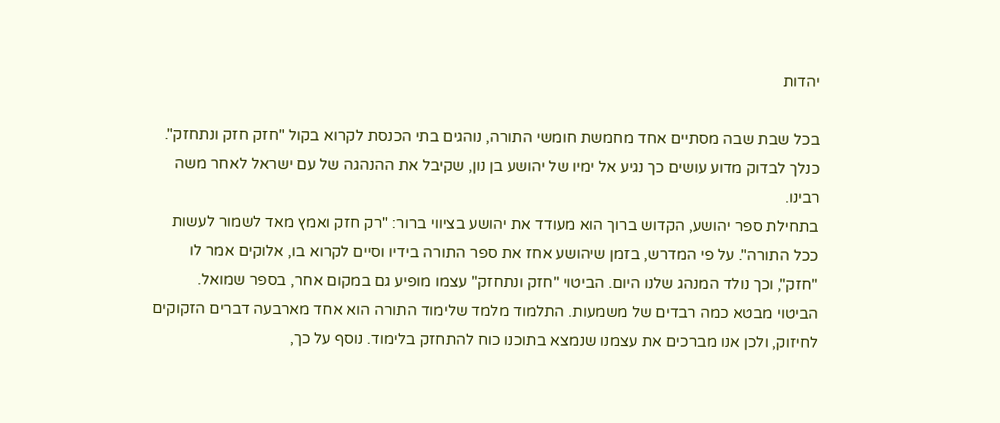יהדות

בכל שבת שבה מסתיים אחד מחמשת חומשי התורה, נוהגים בתי הכנסת לקרוא בקול "חזק חזק ונתחזק". כנלך לבדוק מדוע עושים כך נגיע אל ימיו של יהושע בן נון, שקיבל את ההנהגה של עם ישראל לאחר משה רבינו.
בתחילת ספר יהושע, הקדוש ברוך הוא מעודד את יהושע בציווי ברור: "רק חזק ואמץ מאד לשמור לעשות ככל התורה". על פי המדרש, בזמן שיהושע אחז את ספר התורה בידיו וסיים לקרוא בו, אלוקים אמר לו "חזק", וכך נולד המנהג שלנו היום. הביטוי "חזק ונתחזק" עצמו מופיע גם במקום אחר, בספר שמואל.
הביטוי מבטא כמה רבדים של משמעות. התלמוד מלמד שלימוד התורה הוא אחד מארבעה דברים הזקוקים לחיזוק, ולכן אנו מברכים את עצמנו שנמצא בתוכנו כוח להתחזק בלימוד. נוסף על כך,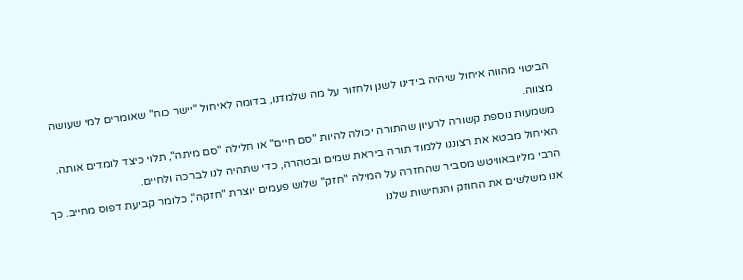הביטוי מהווה איחול שיהיה בידינו לשנן ולחזור על מה שלמדנו, בדומה לאיחול "יישר כוח" שאומרים למי שעושה מצווה.
משמעות נוספת קשורה לרעיון שהתורה יכולה להיות "סם חיים" או חלילה "סם מיתה", תלוי כיצד לומדים אותה. האיחול מבטא את רצוננו ללמוד תורה ביראת שמים ובטהרה, כדי שתהיה לנו לברכה ולחיים.
הרבי מליובאוויטש מסביר שהחזרה על המילה "חזק" שלוש פעמים יוצרת "חזקה", כלומר קביעת דפוס מחייב. כך אנו משלשים את החוזק והנחישות שלנו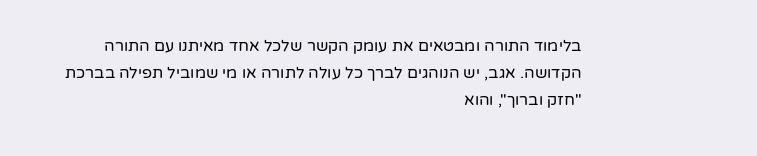בלימוד התורה ומבטאים את עומק הקשר שלכל אחד מאיתנו עם התורה הקדושה. אגב, יש הנוהגים לברך כל עולה לתורה או מי שמוביל תפילה בברכת "חזק וברוך", והוא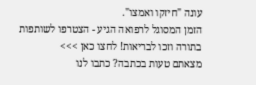עונה "חיזקו ואמצו".
הזמן המסוגל לרפואה הגיע - הצטרפו לשותפות בתורה וזכו לבריאות! לחצו כאן >>>
מצאתם טעות בכתבה? כתבו לנו